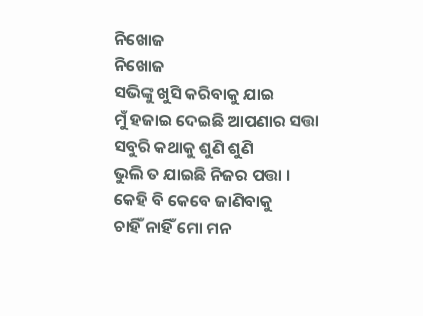ନିଖୋଜ
ନିଖୋଜ
ସଭିଙ୍କୁ ଖୁସି କରିବାକୁ ଯାଇ
ମୁଁ ହଜାଇ ଦେଇଛି ଆପଣାର ସତ୍ତା
ସବୁରି କଥାକୁ ଶୁଣି ଶୁଣି
ଭୁଲି ତ ଯାଇଛି ନିଜର ପତ୍ତା ।
କେହି ବି କେବେ ଜାଣିବାକୁ
ଚାହିଁ ନାହିଁ ମୋ ମନ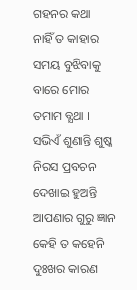ଗହନର କଥା
ନାହିଁ ତ କାହାର ସମୟ ବୁଝିବାକୁ
ବାରେ ମୋର ତମାମ ବ୍ଯଥା ।
ସଭିଏଁ ଶୁଣାନ୍ତି ଶୁଷ୍କ ନିରସ ପ୍ରବଚନ
ଦେଖାଇ ହୁଅନ୍ତି ଆପଣାର ଗୁରୁ ଜ୍ଞାନ
କେହି ତ କହେନି ଦୁଃଖର କାରଣ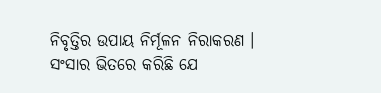ନିବୃତ୍ତିର ଉପାୟ ନିର୍ମୂଳନ ନିରାକରଣ ।
ସଂସାର ଭିତରେ କରିଛି ଯେ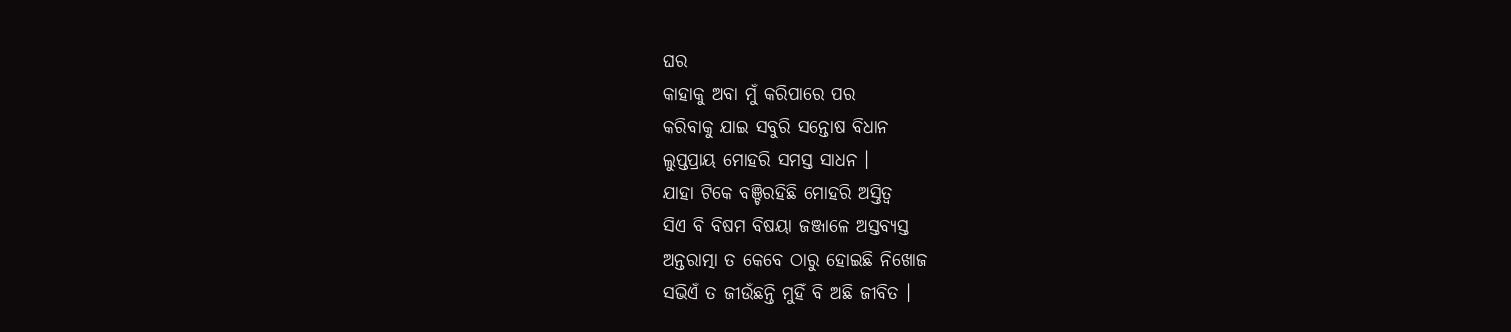ଘର
କାହାକୁ ଅବା ମୁଁ କରିପାରେ ପର
କରିବାକୁ ଯାଇ ସବୁରି ସନ୍ତୋଷ ବିଧାନ
ଲୁପ୍ତପ୍ରାୟ ମୋହରି ସମସ୍ତ ସାଧନ ।
ଯାହା ଟିକେ ବଞ୍ଚିରହିଛି ମୋହରି ଅସ୍ତିତ୍ବ
ସିଏ ବି ବିଷମ ବିଷୟା ଜଞ୍ଜାଳେ ଅସ୍ତବ୍ୟସ୍ତ
ଅନ୍ତରାତ୍ମା ତ କେବେ ଠାରୁ ହୋଇଛି ନିଖୋଜ
ସଭିଏଁ ତ ଜୀଉଁଛନ୍ତି ମୁହିଁ ବି ଅଛି ଜୀବିତ ।